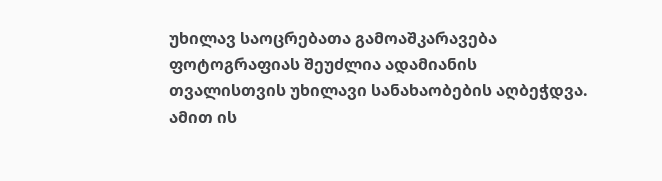უხილავ საოცრებათა გამოაშკარავება
ფოტოგრაფიას შეუძლია ადამიანის თვალისთვის უხილავი სანახაობების აღბეჭდვა. ამით ის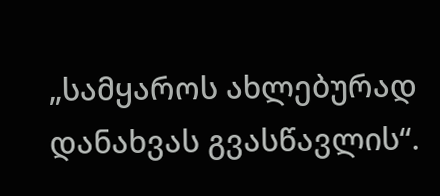„სამყაროს ახლებურად დანახვას გვასწავლის“.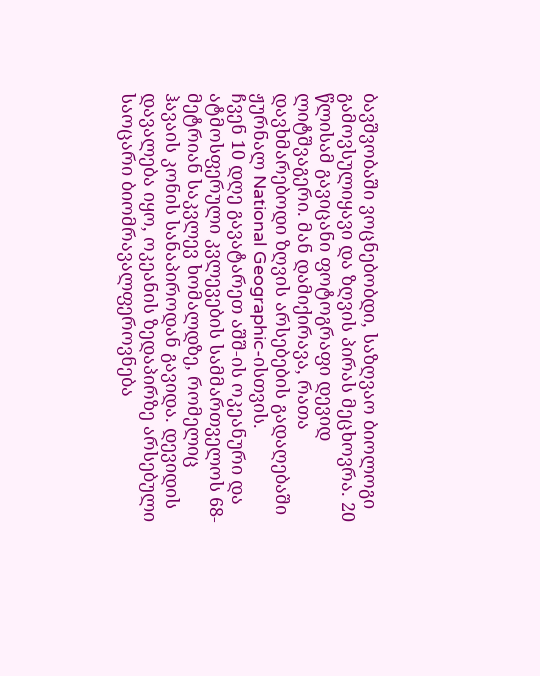ბავშვობაში ვოცნებობდი, საზღვაო ბიოლოგი გამოვსულიყავი და ზღვის პირას მეცხოვრა. 20 წლისამ გავიცანი ფოტოგრაფი დევიდ ლიტშვაგერი. მან დამიქირავა, რათა დავხმარებოდი ზღვის არსებების გადაღებაში ჟურნალ National Geographic-ისთვის.
ჩვენ 10 დღე გავატარეთ აშშ-ის ოკეანური და ატმოსფერული კვლევების სამმართველოს 68-მეტრიან საკვლევ ხომალდზე, რომელიც ჰავაის კონის სანაპიროდან გავიდა. დევიდის დავალება იყო, ოკეანის ზედაპირზე არსებული საოცარი ბიომრავალფეროვნება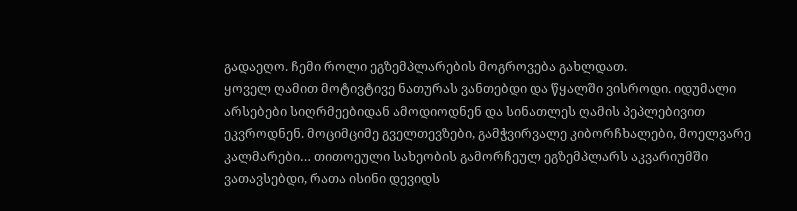გადაეღო. ჩემი როლი ეგზემპლარების მოგროვება გახლდათ.
ყოველ ღამით მოტივტივე ნათურას ვანთებდი და წყალში ვისროდი. იდუმალი არსებები სიღრმეებიდან ამოდიოდნენ და სინათლეს ღამის პეპლებივით ეკვროდნენ. მოციმციმე გველთევზები, გამჭვირვალე კიბორჩხალები, მოელვარე კალმარები… თითოეული სახეობის გამორჩეულ ეგზემპლარს აკვარიუმში ვათავსებდი, რათა ისინი დევიდს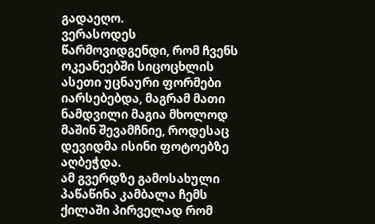გადაეღო.
ვერასოდეს წარმოვიდგენდი, რომ ჩვენს ოკეანეებში სიცოცხლის ასეთი უცნაური ფორმები იარსებებდა, მაგრამ მათი ნამდვილი მაგია მხოლოდ მაშინ შევამჩნიე, როდესაც დევიდმა ისინი ფოტოებზე აღბეჭდა.
ამ გვერდზე გამოსახული პაწაწინა კამბალა ჩემს ქილაში პირველად რომ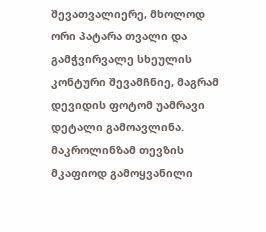შევათვალიერე, მხოლოდ ორი პატარა თვალი და გამჭვირვალე სხეულის კონტური შევამჩნიე, მაგრამ დევიდის ფოტომ უამრავი დეტალი გამოავლინა. მაკროლინზამ თევზის მკაფიოდ გამოყვანილი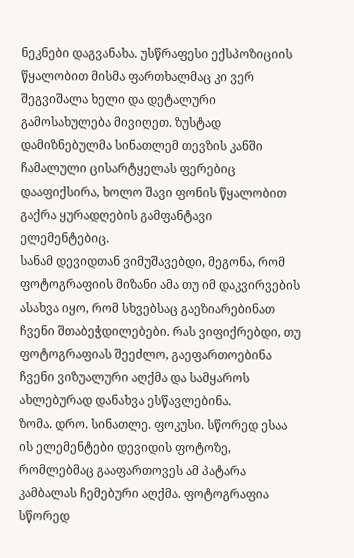ნეკნები დაგვანახა. უსწრაფესი ექსპოზიციის წყალობით მისმა ფართხალმაც კი ვერ შეგვიშალა ხელი და დეტალური გამოსახულება მივიღეთ. ზუსტად დამიზნებულმა სინათლემ თევზის კანში ჩამალული ცისარტყელას ფერებიც დააფიქსირა, ხოლო შავი ფონის წყალობით გაქრა ყურადღების გამფანტავი ელემენტებიც.
სანამ დევიდთან ვიმუშავებდი, მეგონა, რომ ფოტოგრაფიის მიზანი ამა თუ იმ დაკვირვების ასახვა იყო, რომ სხვებსაც გაეზიარებინათ ჩვენი შთაბეჭდილებები. რას ვიფიქრებდი, თუ ფოტოგრაფიას შეეძლო, გაეფართოებინა ჩვენი ვიზუალური აღქმა და სამყაროს ახლებურად დანახვა ესწავლებინა.
ზომა. დრო. სინათლე. ფოკუსი. სწორედ ესაა ის ელემენტები დევიდის ფოტოზე, რომლებმაც გააფართოვეს ამ პატარა კამბალას ჩემებური აღქმა. ფოტოგრაფია სწორედ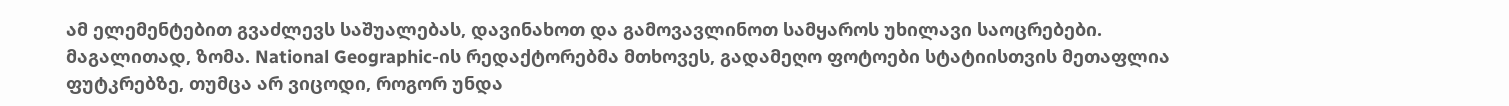ამ ელემენტებით გვაძლევს საშუალებას, დავინახოთ და გამოვავლინოთ სამყაროს უხილავი საოცრებები.
მაგალითად, ზომა. National Geographic-ის რედაქტორებმა მთხოვეს, გადამეღო ფოტოები სტატიისთვის მეთაფლია ფუტკრებზე, თუმცა არ ვიცოდი, როგორ უნდა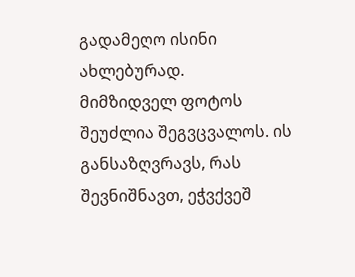გადამეღო ისინი ახლებურად.
მიმზიდველ ფოტოს შეუძლია შეგვცვალოს. ის განსაზღვრავს, რას შევნიშნავთ, ეჭვქვეშ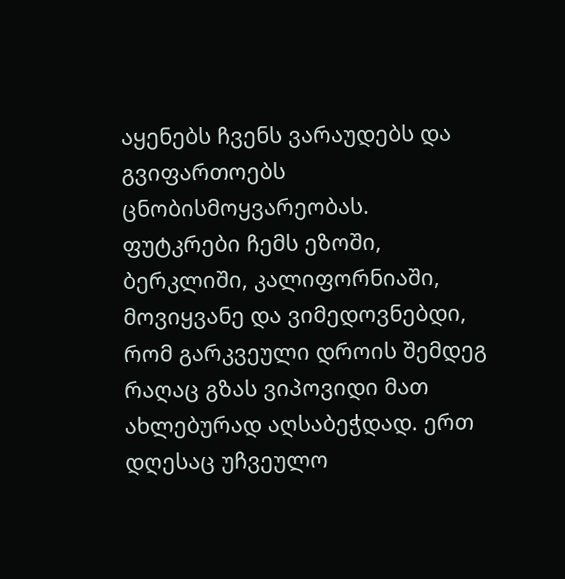აყენებს ჩვენს ვარაუდებს და გვიფართოებს ცნობისმოყვარეობას.
ფუტკრები ჩემს ეზოში, ბერკლიში, კალიფორნიაში, მოვიყვანე და ვიმედოვნებდი, რომ გარკვეული დროის შემდეგ რაღაც გზას ვიპოვიდი მათ ახლებურად აღსაბეჭდად. ერთ დღესაც უჩვეულო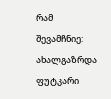რამ შევამჩნიე: ახალგაზრდა ფუტკარი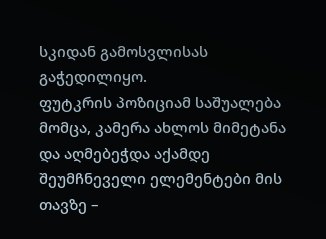სკიდან გამოსვლისას გაჭედილიყო.
ფუტკრის პოზიციამ საშუალება მომცა, კამერა ახლოს მიმეტანა და აღმებეჭდა აქამდე შეუმჩნეველი ელემენტები მის თავზე –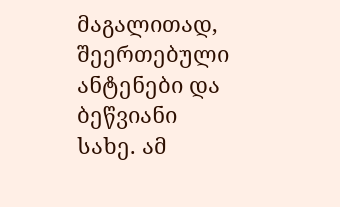მაგალითად, შეერთებული ანტენები და ბეწვიანი სახე. ამ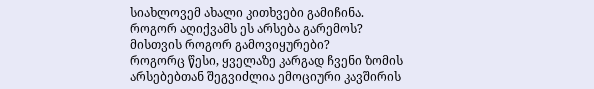სიახლოვემ ახალი კითხვები გამიჩინა. როგორ აღიქვამს ეს არსება გარემოს? მისთვის როგორ გამოვიყურები?
როგორც წესი, ყველაზე კარგად ჩვენი ზომის არსებებთან შეგვიძლია ემოციური კავშირის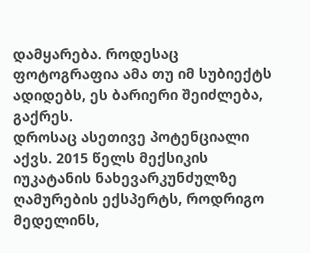დამყარება. როდესაც ფოტოგრაფია ამა თუ იმ სუბიექტს ადიდებს, ეს ბარიერი შეიძლება, გაქრეს.
დროსაც ასეთივე პოტენციალი აქვს. 2015 წელს მექსიკის იუკატანის ნახევარკუნძულზე ღამურების ექსპერტს, როდრიგო მედელინს,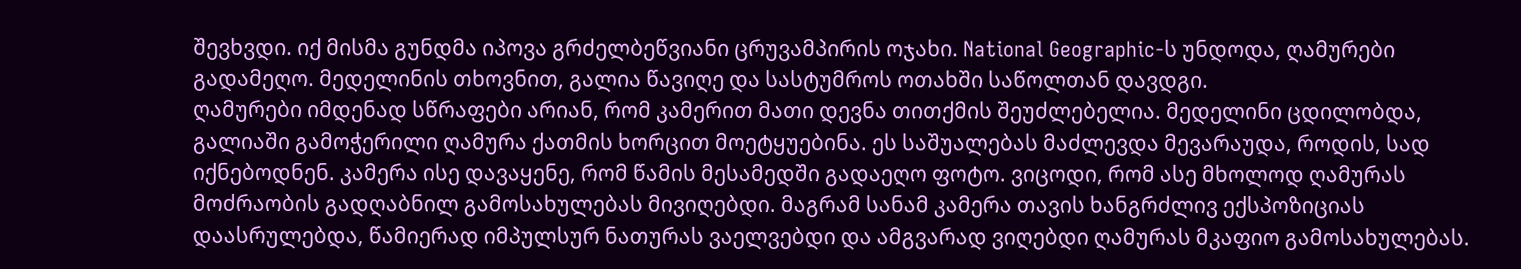შევხვდი. იქ მისმა გუნდმა იპოვა გრძელბეწვიანი ცრუვამპირის ოჯახი. National Geographic-ს უნდოდა, ღამურები გადამეღო. მედელინის თხოვნით, გალია წავიღე და სასტუმროს ოთახში საწოლთან დავდგი.
ღამურები იმდენად სწრაფები არიან, რომ კამერით მათი დევნა თითქმის შეუძლებელია. მედელინი ცდილობდა, გალიაში გამოჭერილი ღამურა ქათმის ხორცით მოეტყუებინა. ეს საშუალებას მაძლევდა მევარაუდა, როდის, სად იქნებოდნენ. კამერა ისე დავაყენე, რომ წამის მესამედში გადაეღო ფოტო. ვიცოდი, რომ ასე მხოლოდ ღამურას მოძრაობის გადღაბნილ გამოსახულებას მივიღებდი. მაგრამ სანამ კამერა თავის ხანგრძლივ ექსპოზიციას დაასრულებდა, წამიერად იმპულსურ ნათურას ვაელვებდი და ამგვარად ვიღებდი ღამურას მკაფიო გამოსახულებას.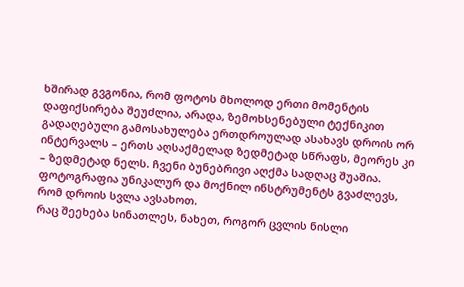ხშირად გვგონია, რომ ფოტოს მხოლოდ ერთი მომენტის დაფიქსირება შეუძლია, არადა, ზემოხსენებული ტექნიკით გადაღებული გამოსახულება ერთდროულად ასახავს დროის ორ ინტერვალს – ერთს აღსაქმელად ზედმეტად სწრაფს, მეორეს კი – ზედმეტად ნელს. ჩვენი ბუნებრივი აღქმა სადღაც შუაშია. ფოტოგრაფია უნიკალურ და მოქნილ ინსტრუმენტს გვაძლევს, რომ დროის სვლა ავსახოთ.
რაც შეეხება სინათლეს, ნახეთ, როგორ ცვლის ნისლი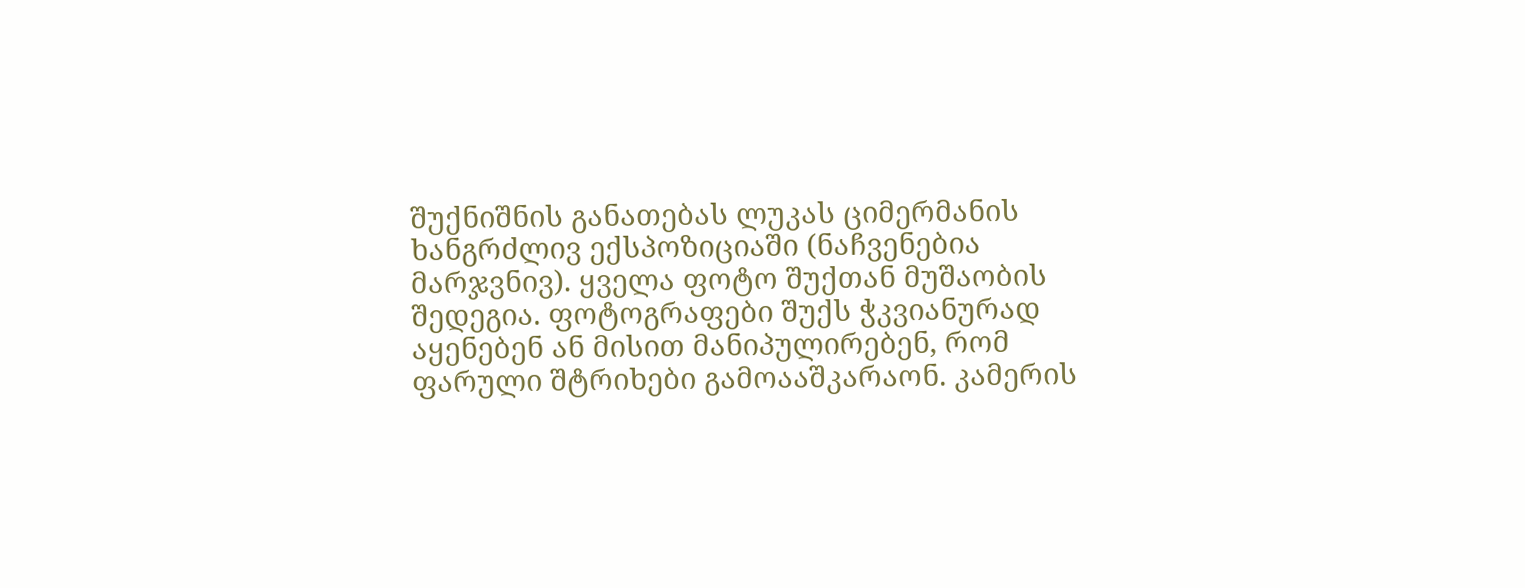შუქნიშნის განათებას ლუკას ციმერმანის ხანგრძლივ ექსპოზიციაში (ნაჩვენებია მარჯვნივ). ყველა ფოტო შუქთან მუშაობის შედეგია. ფოტოგრაფები შუქს ჭკვიანურად აყენებენ ან მისით მანიპულირებენ, რომ ფარული შტრიხები გამოააშკარაონ. კამერის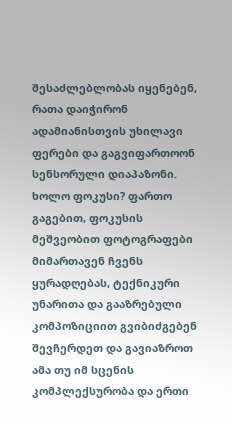შესაძლებლობას იყენებენ, რათა დაიჭირონ ადამიანისთვის უხილავი ფერები და გაგვიფართოონ სენსორული დიაპაზონი.
ხოლო ფოკუსი? ფართო გაგებით, ფოკუსის მეშვეობით ფოტოგრაფები მიმართავენ ჩვენს ყურადღებას, ტექნიკური უნარითა და გააზრებული კომპოზიციით გვიბიძგებენ შევჩერდეთ და გავიაზროთ ამა თუ იმ სცენის კომპლექსურობა და ერთი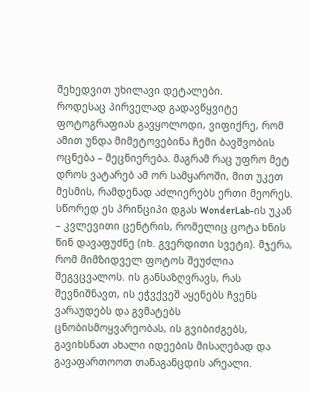შეხედვით უხილავი დეტალები.
როდესაც პირველად გადავწყვიტე ფოტოგრაფიას გავყოლოდი, ვიფიქრე, რომ ამით უნდა მიმეტოვებინა ჩემი ბავშვობის ოცნება – მეცნიერება. მაგრამ რაც უფრო მეტ დროს ვატარებ ამ ორ სამყაროში, მით უკეთ მესმის, რამდენად აძლიერებს ერთი მეორეს. სწორედ ეს პრინციპი დგას WonderLab-ის უკან – კვლევითი ცენტრის, რომელიც ცოტა ხნის წინ დავაფუძნე (იხ. გვერდითი სვეტი). მჯერა, რომ მიმზიდველ ფოტოს შეუძლია შეგვცვალოს. ის განსაზღვრავს, რას შევნიშნავთ, ის ეჭვქვეშ აყენებს ჩვენს ვარაუდებს და გვმატებს ცნობისმოყვარეობას, ის გვიბიძგებს, გავიხსნათ ახალი იდეების მისაღებად და გავაფართოოთ თანაგანცდის არეალი.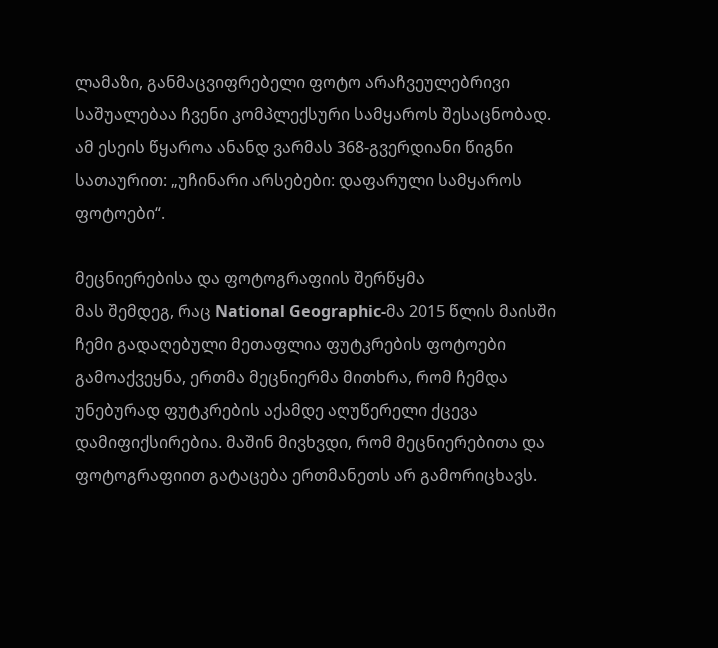ლამაზი, განმაცვიფრებელი ფოტო არაჩვეულებრივი საშუალებაა ჩვენი კომპლექსური სამყაროს შესაცნობად.
ამ ესეის წყაროა ანანდ ვარმას 368-გვერდიანი წიგნი სათაურით: „უჩინარი არსებები: დაფარული სამყაროს ფოტოები“.

მეცნიერებისა და ფოტოგრაფიის შერწყმა
მას შემდეგ, რაც National Geographic-მა 2015 წლის მაისში ჩემი გადაღებული მეთაფლია ფუტკრების ფოტოები გამოაქვეყნა, ერთმა მეცნიერმა მითხრა, რომ ჩემდა უნებურად ფუტკრების აქამდე აღუწერელი ქცევა დამიფიქსირებია. მაშინ მივხვდი, რომ მეცნიერებითა და ფოტოგრაფიით გატაცება ერთმანეთს არ გამორიცხავს.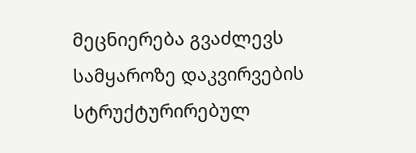მეცნიერება გვაძლევს სამყაროზე დაკვირვების სტრუქტურირებულ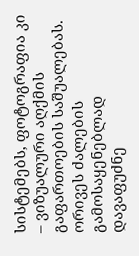სისტემებს, ფოტოგრაფია კი – ვიზუალური აღქმის გაფართოების საშუალებას. ორივეს ძალების გამოსაყენებლად დავაფუძნე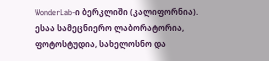WonderLab-ი ბერკლიში (კალიფორნია). ესაა სამეცნიერო ლაბორატორია, ფოტოსტუდია, სახელოსნო და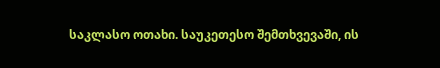საკლასო ოთახი. საუკეთესო შემთხვევაში, ის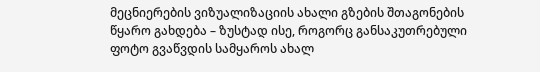მეცნიერების ვიზუალიზაციის ახალი გზების შთაგონების წყარო გახდება – ზუსტად ისე, როგორც განსაკუთრებული ფოტო გვაწვდის სამყაროს ახალ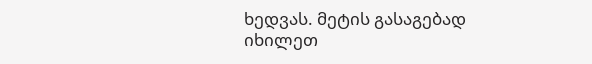ხედვას. მეტის გასაგებად იხილეთ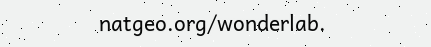natgeo.org/wonderlab.